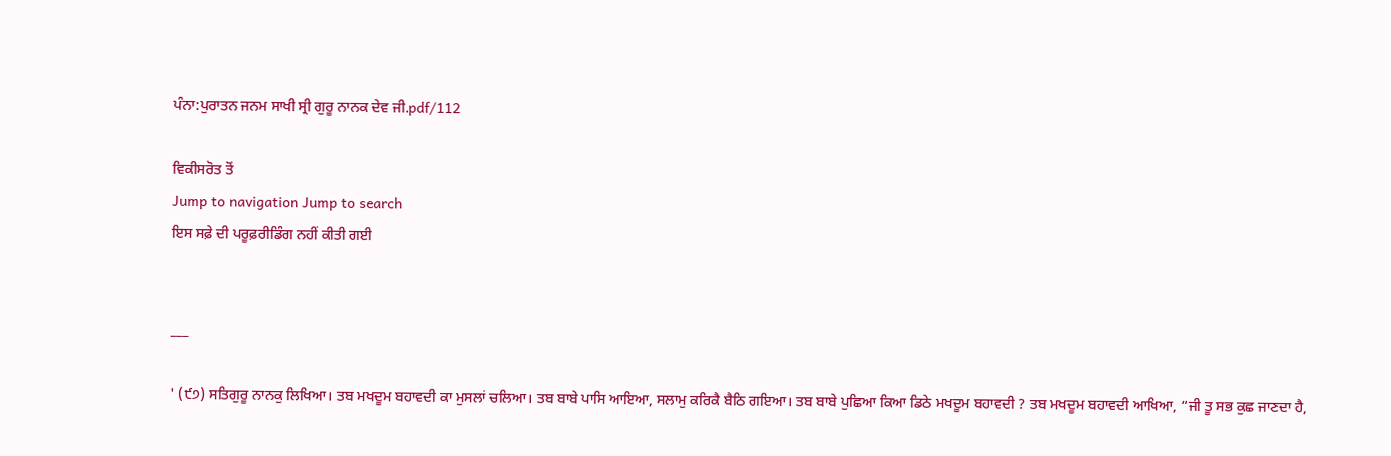ਪੰਨਾ:ਪੁਰਾਤਨ ਜਨਮ ਸਾਖੀ ਸ੍ਰੀ ਗੁਰੂ ਨਾਨਕ ਦੇਵ ਜੀ.pdf/112

ਵਿਕੀਸਰੋਤ ਤੋਂ
Jump to navigation Jump to search
ਇਸ ਸਫ਼ੇ ਦੀ ਪਰੂਫ਼ਰੀਡਿੰਗ ਨਹੀਂ ਕੀਤੀ ਗਈ


___

' (੯੭) ਸਤਿਗੁਰੂ ਨਾਨਕੁ ਲਿਖਿਆ। ਤਬ ਮਖਦੂਮ ਬਹਾਵਦੀ ਕਾ ਮੁਸਲਾਂ ਚਲਿਆ। ਤਬ ਬਾਬੇ ਪਾਸਿ ਆਇਆ, ਸਲਾਮੁ ਕਰਿਕੈ ਬੈਠਿ ਗਇਆ। ਤਬ ਬਾਬੇ ਪੁਛਿਆ ਕਿਆ ਡਿਠੇ ਮਖਦੂਮ ਬਹਾਵਦੀ ? ਤਬ ਮਖਦੂਮ ਬਹਾਵਦੀ ਆਖਿਆ, “ਜੀ ਤੂ ਸਭ ਕੁਛ ਜਾਣਦਾ ਹੈ,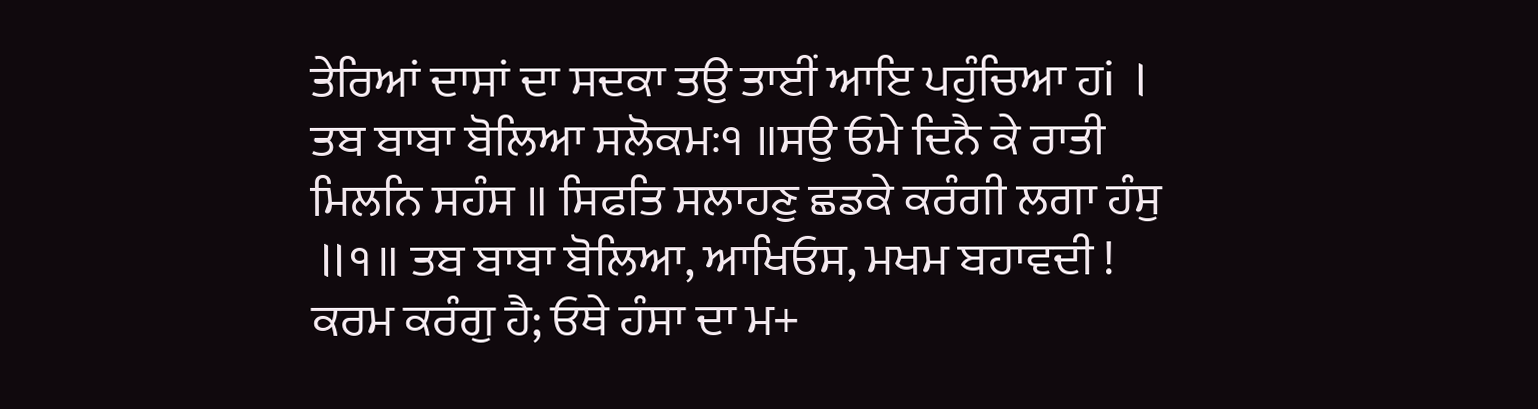ਤੇਰਿਆਂ ਦਾਸਾਂ ਦਾ ਸਦਕਾ ਤਉ ਤਾਈਂ ਆਇ ਪਹੁੰਚਿਆ ਹi । ਤਬ ਬਾਬਾ ਬੋਲਿਆ ਸਲੋਕਮਃ੧ ॥ਸਉ ਓਮੇ ਦਿਨੈ ਕੇ ਰਾਤੀ ਮਿਲਨਿ ਸਹੰਸ ॥ ਸਿਫਤਿ ਸਲਾਹਣੁ ਛਡਕੇ ਕਰੰਗੀ ਲਗਾ ਹੰਸੁ ॥੧॥ ਤਬ ਬਾਬਾ ਬੋਲਿਆ, ਆਖਿਓਸ, ਮਖਮ ਬਹਾਵਦੀ ! ਕਰਮ ਕਰੰਗੁ ਹੈ; ਓਥੇ ਹੰਸਾ ਦਾ ਮ+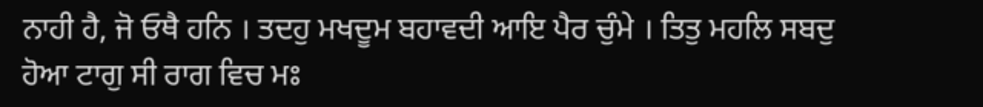ਨਾਹੀ ਹੈ, ਜੋ ਓਥੈ ਹਨਿ । ਤਦਹੁ ਮਖਦੂਮ ਬਹਾਵਦੀ ਆਇ ਪੈਰ ਚੁੰਮੇ । ਤਿਤੁ ਮਹਲਿ ਸਬਦੁ ਹੋਆ ਟਾਗੁ ਸੀ ਰਾਗ ਵਿਚ ਮਃ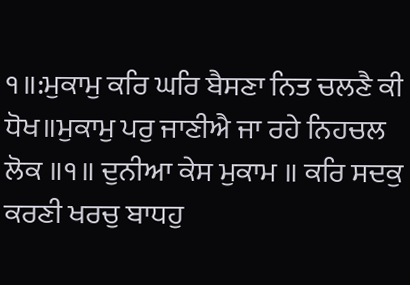੧॥:ਮੁਕਾਮੁ ਕਰਿ ਘਰਿ ਬੈਸਣਾ ਨਿਤ ਚਲਣੈ ਕੀ ਧੋਖ॥ਮੁਕਾਮੁ ਪਰੁ ਜਾਣੀਐ ਜਾ ਰਹੇ ਨਿਹਚਲ ਲੋਕ ॥੧॥ ਦੁਨੀਆ ਕੇਸ ਮੁਕਾਮ ॥ ਕਰਿ ਸਦਕੁ ਕਰਣੀ ਖਰਚੁ ਬਾਧਹੁ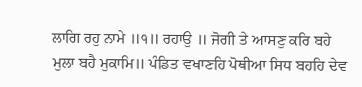ਲਾਗਿ ਰਹੁ ਨਾਮੇ ॥੧॥ ਰਹਾਉ ॥ ਜੋਗੀ ਤੇ ਆਸਣੁ ਕਰਿ ਬਹੇ ਮੁਲਾ ਬਹੈ ਮੁਕਾਮਿ॥ ਪੰਡਿਤ ਵਖਾਣਹਿ ਪੋਥੀਆ ਸਿਧ ਬਹਹਿ ਦੇਵ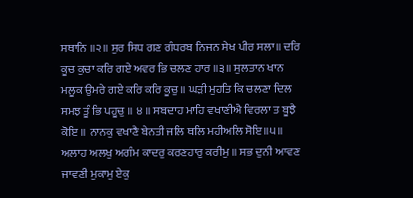ਸਥਾਨਿ ॥੨॥ ਸੁਰ ਸਿਧ ਗਣ ਗੰਧਰਬ ਨਿਜਨ ਸੇਖ ਪੀਰ ਸਲਾ॥ ਦਰਿ ਕੂਚ ਕੁਚਾ ਕਰਿ ਗਏ ਅਵਰ ਭਿ ਚਲਣ ਹਾਰ ॥੩॥ ਸੁਲਤਾਨ ਖਾਨ ਮਲੂਕ ਉਮਰੇ ਗਏ ਕਰਿ ਕਰਿ ਕੂਚੁ ॥ ਘੜੀ ਮੁਹਤਿ ਕਿ ਚਲਣਾ ਦਿਲ ਸਮਝ ਤੂੰ ਭਿ ਪਹੂਚੁ ॥ ੪ ॥ ਸਬਦਾਹ ਮਾਹਿ ਵਖਾਣੀਐ ਵਿਰਲਾ ਤ ਬੂਝੈ ਕੋਇ ॥ ਨਾਨਕੁ ਵਖਾਣੈ ਬੇਨਤੀ ਜਲਿ ਥਲਿ ਮਹੀਅਲਿ ਸੋਇ॥੫॥ ਅਲਾਹ ਅਲਖੁ ਅਗੰਮ ਕਾਦਰੁ ਕਰਣਹਾਰੁ ਕਰੀਮੁ ॥ ਸਭ ਦੁਨੀ ਆਵਣ ਜਾਵਣੀ ਮੁਕਾਮੁ ਏਕੁ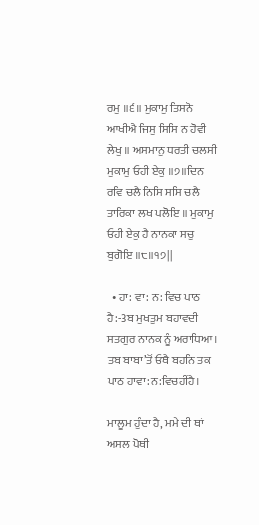ਰਮੁ ॥੬॥ ਮੁਕਾਮੁ ਤਿਸਨੋ ਆਖੀਐ ਜਿਸੁ ਸਿਸਿ ਨ ਹੋਵੀ ਲੇਖੁ ॥ ਅਸਮਾਨੁ ਧਰਤੀ ਚਲਸੀ ਮੁਕਾਮੁ ਓਹੀ ਏਕੁ ॥੭॥ਦਿਨ ਰਵਿ ਚਲੈ ਨਿਸਿ ਸਸਿ ਚਲੈ ਤਾਰਿਕਾ ਲਖ ਪਲੋਇ ॥ ਮੁਕਾਮੁ ਓਹੀ ਏਕੁ ਹੈ ਨਾਨਕਾ ਸਚੁ ਬੁਗੋਇ ॥੮॥੧੭||

  • ਹਾ: ਵਾ: ਨ: ਵਿਚ ਪਾਠ ਹੈ:-3ਬ ਮੁਖਤੁਮ ਬਹਾਵਦੀ ਸਤਗੁਰ ਨਾਨਕ ਨੂੰ ਅਰਾਧਿਆ। ਤਬ ਬਾਬਾ’ਤੋਂ ਓਥੈ ਬਹਨਿ ਤਕ ਪਾਠ ਹਾਵਾ:ਨ:ਵਿਚਹੀਂਹੈ।

ਮਾਲੂਮ ਹੁੰਦਾ ਹੈ, ਮਮੇ ਦੀ ਥਾਂ ਅਸਲ ਪੋਥੀ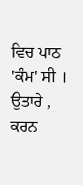ਵਿਚ ਪਾਠ 'ਕੰਮ' ਸੀ । ਉਤਾਰੇ , ਕਰਨ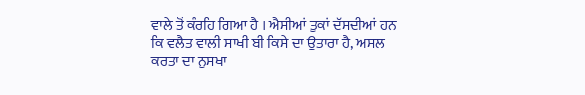ਵਾਲੇ ਤੋਂ ਕੰਰਹਿ ਗਿਆ ਹੈ । ਐਸੀਆਂ ਤੁਕਾਂ ਦੱਸਦੀਆਂ ਹਨ ਕਿ ਵਲੈਤ ਵਾਲੀ ਸਾਖੀ ਬੀ ਕਿਸੇ ਦਾ ਉਤਾਰਾ ਹੈ, ਅਸਲ ਕਰਤਾ ਦਾ ਨੁਸਖਾ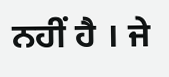ਨਹੀਂ ਹੈ । ਜੇ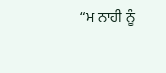“ਮ ਨਾਹੀ ਨੂੰ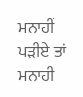ਮਨਾਹੀਂ ਪੜੀਏ ਤਾਂ ਮਨਾਹੀ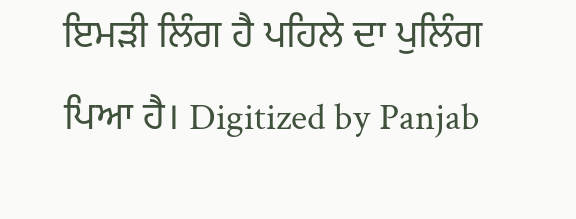ਇਮੜੀ ਲਿੰਗ ਹੈ ਪਹਿਲੇ ਦਾ ਪੁਲਿੰਗ ਪਿਆ ਹੈ। Digitized by Panjab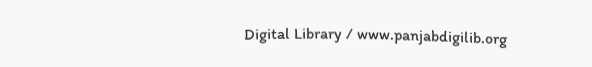Digital Library / www.panjabdigilib.org